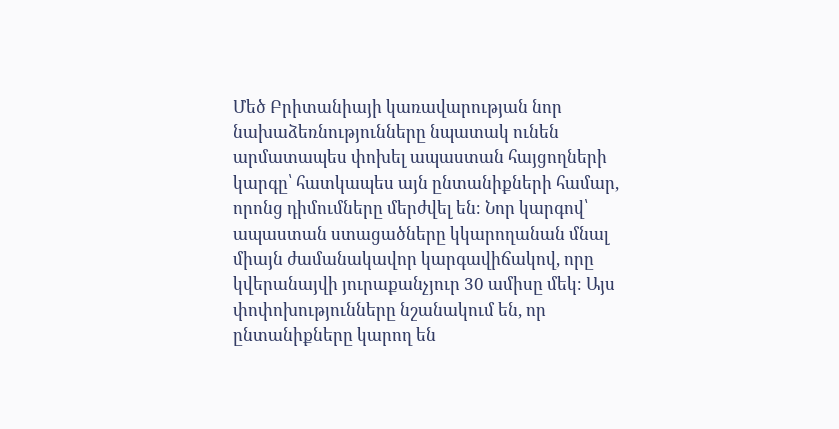Մեծ Բրիտանիայի կառավարության նոր նախաձեռնությունները նպատակ ունեն արմատապես փոխել ապաստան հայցողների կարգը՝ հատկապես այն ընտանիքների համար, որոնց դիմումները մերժվել են։ Նոր կարգով՝ ապաստան ստացածները կկարողանան մնալ միայն ժամանակավոր կարգավիճակով, որը կվերանայվի յուրաքանչյուր 30 ամիսը մեկ։ Այս փոփոխությունները նշանակում են, որ ընտանիքները կարող են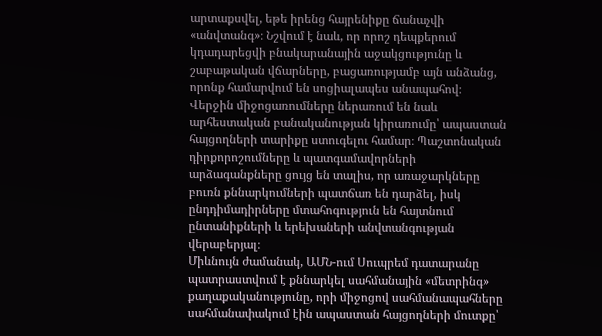արտաքսվել, եթե իրենց հայրենիքը ճանաչվի «անվտանգ»։ Նշվում է նաև, որ որոշ դեպքերում կդադարեցվի բնակարանային աջակցությունը և շաբաթական վճարները, բացառությամբ այն անձանց, որոնք համարվում են սոցիալապես անապահով։ Վերջին միջոցառումները ներառում են նաև արհեստական բանականության կիրառումը՝ ապաստան հայցողների տարիքը ստուգելու համար։ Պաշտոնական դիրքորոշումները և պատգամավորների արձագանքները ցույց են տալիս, որ առաջարկները բուռն քննարկումների պատճառ են դարձել, իսկ ընդդիմադիրները մտահոգություն են հայտնում ընտանիքների և երեխաների անվտանգության վերաբերյալ։
Միևնույն ժամանակ, ԱՄՆ-ում Սուպրեմ դատարանը պատրաստվում է քննարկել սահմանային «մետրինգ» քաղաքականությունը, որի միջոցով սահմանապահները սահմանափակում էին ապաստան հայցողների մուտքը՝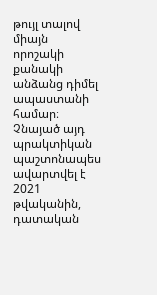թույլ տալով միայն որոշակի քանակի անձանց դիմել ապաստանի համար։ Չնայած այդ պրակտիկան պաշտոնապես ավարտվել է 2021 թվականին, դատական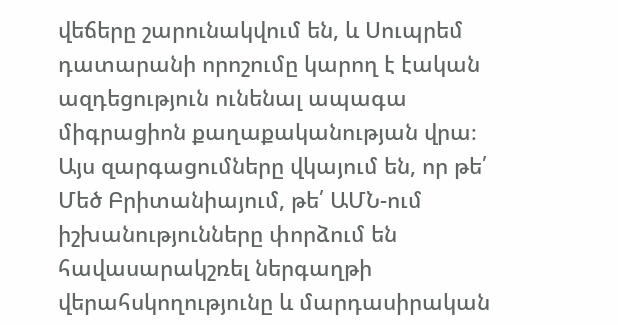վեճերը շարունակվում են, և Սուպրեմ դատարանի որոշումը կարող է էական ազդեցություն ունենալ ապագա միգրացիոն քաղաքականության վրա։
Այս զարգացումները վկայում են, որ թե՛ Մեծ Բրիտանիայում, թե՛ ԱՄՆ-ում իշխանությունները փորձում են հավասարակշռել ներգաղթի վերահսկողությունը և մարդասիրական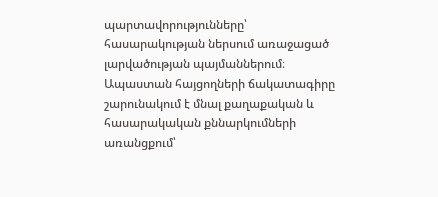պարտավորությունները՝ հասարակության ներսում առաջացած լարվածության պայմաններում։ Ապաստան հայցողների ճակատագիրը շարունակում է մնալ քաղաքական և հասարակական քննարկումների առանցքում՝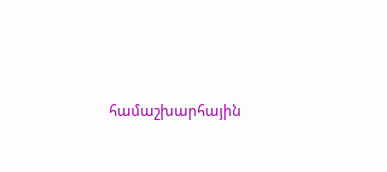համաշխարհային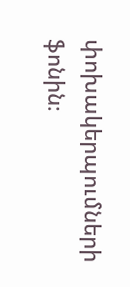փոխակերպումների ֆոնին։